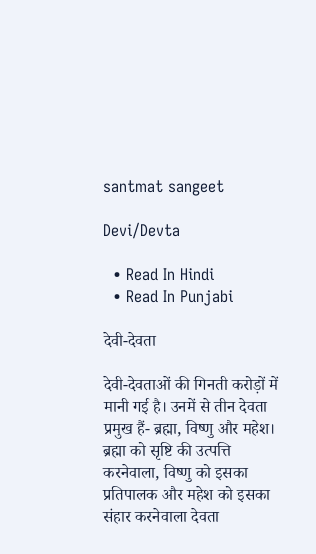santmat sangeet

Devi/Devta

  • Read In Hindi
  • Read In Punjabi

देवी-देवता

देवी-देवताओं की गिनती करोड़ों में मानी गई है। उनमें से तीन देवता प्रमुख हैं- ब्रह्मा, विष्णु और महेश। ब्रह्मा को सृष्टि की उत्पत्ति करनेवाला, विष्णु को इसका प्रतिपालक और महेश को इसका संहार करनेवाला देवता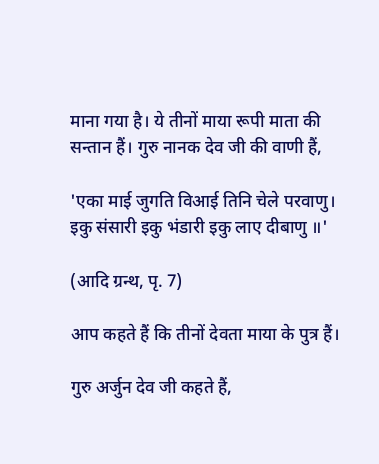माना गया है। ये तीनों माया रूपी माता की सन्तान हैं। गुरु नानक देव जी की वाणी हैं,

'एका माई जुगति विआई तिनि चेले परवाणु।
इकु संसारी इकु भंडारी इकु लाए दीबाणु ॥'

(आदि ग्रन्थ, पृ. 7)

आप कहते हैं कि तीनों देवता माया के पुत्र हैं।

गुरु अर्जुन देव जी कहते हैं,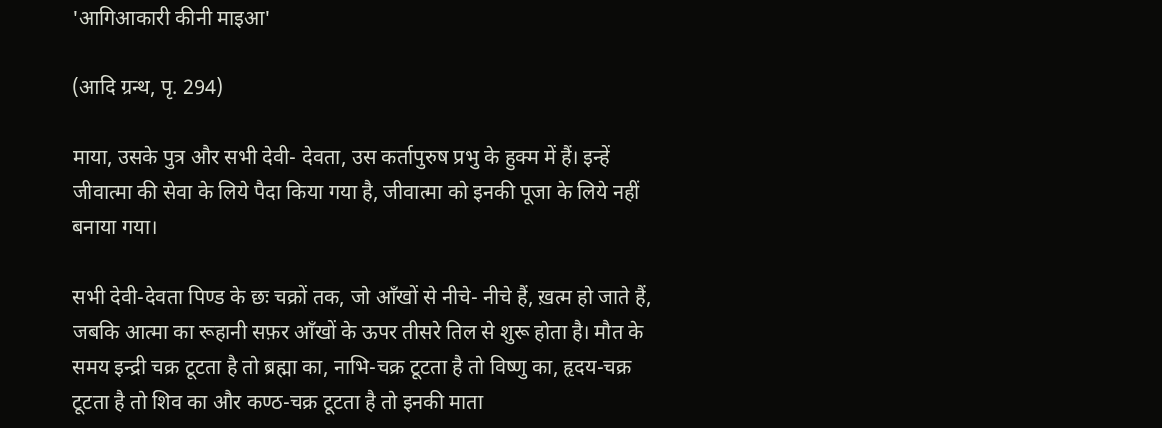'आगिआकारी कीनी माइआ'

(आदि ग्रन्थ, पृ. 294)

माया, उसके पुत्र और सभी देवी- देवता, उस कर्तापुरुष प्रभु के हुक्म में हैं। इन्हें जीवात्मा की सेवा के लिये पैदा किया गया है, जीवात्मा को इनकी पूजा के लिये नहीं बनाया गया।

सभी देवी-देवता पिण्ड के छः चक्रों तक, जो आँखों से नीचे- नीचे हैं, ख़त्म हो जाते हैं, जबकि आत्मा का रूहानी सफ़र आँखों के ऊपर तीसरे तिल से शुरू होता है। मौत के समय इन्द्री चक्र टूटता है तो ब्रह्मा का, नाभि-चक्र टूटता है तो विष्णु का, हृदय-चक्र टूटता है तो शिव का और कण्ठ-चक्र टूटता है तो इनकी माता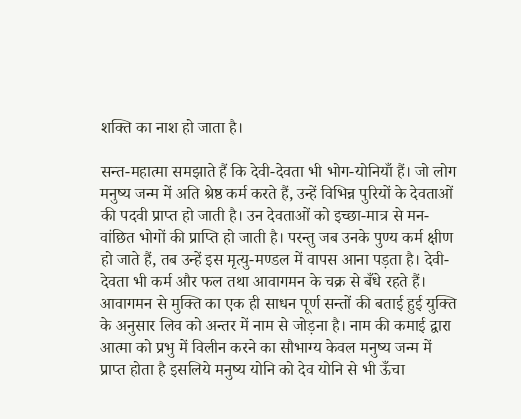शक्ति का नाश हो जाता है।

सन्त-महात्मा समझाते हैं कि देवी-देवता भी भोग-योनियाँ हैं। जो लोग मनुष्य जन्म में अति श्रेष्ठ कर्म करते हैं, उन्हें विभिन्न पुरियों के देवताओं की पदवी प्राप्त हो जाती है। उन देवताओं को इच्छा-मात्र से मन-वांछित भोगों की प्राप्ति हो जाती है। परन्तु जब उनके पुण्य कर्म क्षीण हो जाते हैं, तब उन्हें इस मृत्यु-मण्डल में वापस आना पड़ता है। देवी-देवता भी कर्म और फल तथा आवागमन के चक्र से बँधे रहते हैं। आवागमन से मुक्ति का एक ही साधन पूर्ण सन्तों की बताई हुई युक्ति के अनुसार लिव को अन्तर में नाम से जोड़ना है। नाम की कमाई द्वारा आत्मा को प्रभु में विलीन करने का सौभाग्य केवल मनुष्य जन्म में प्राप्त होता है इसलिये मनुष्य योनि को देव योनि से भी ऊँचा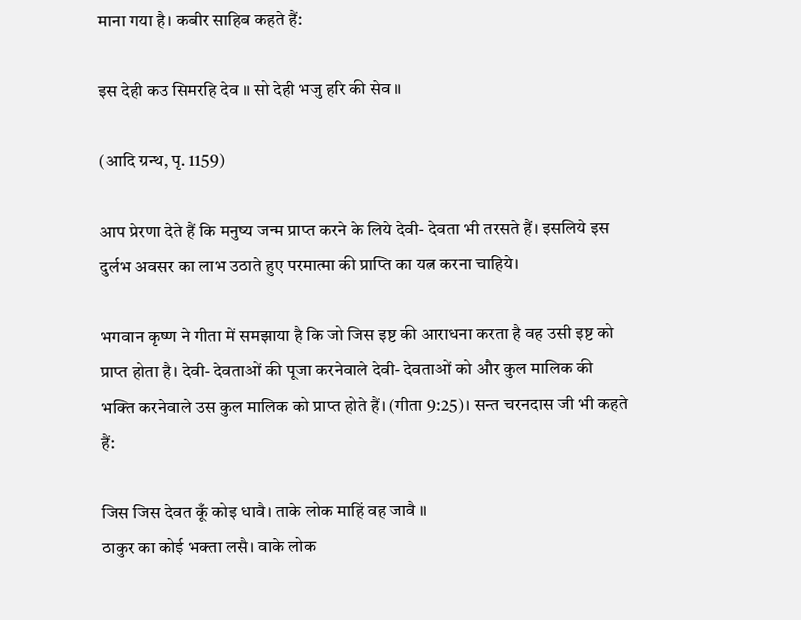माना गया है। कबीर साहिब कहते हैं:

इस देही कउ सिमरहि देव ॥ सो देही भजु हरि की सेव ॥

(आदि ग्रन्थ, पृ. 1159)

आप प्रेरणा देते हैं कि मनुष्य जन्म प्राप्त करने के लिये देवी- देवता भी तरसते हैं। इसलिये इस दुर्लभ अवसर का लाभ उठाते हुए परमात्मा की प्राप्ति का यत्न करना चाहिये।

भगवान कृष्ण ने गीता में समझाया है कि जो जिस इष्ट की आराधना करता है वह उसी इष्ट को प्राप्त होता है। देवी- देवताओं की पूजा करनेवाले देवी- देवताओं को और कुल मालिक की भक्ति करनेवाले उस कुल मालिक को प्राप्त होते हैं। (गीता 9:25)। सन्त चरनदास जी भी कहते हैं:

जिस जिस देवत कूँ कोइ धावै। ताके लोक माहिं वह जावै ॥
ठाकुर का कोई भक्ता लसै। वाके लोक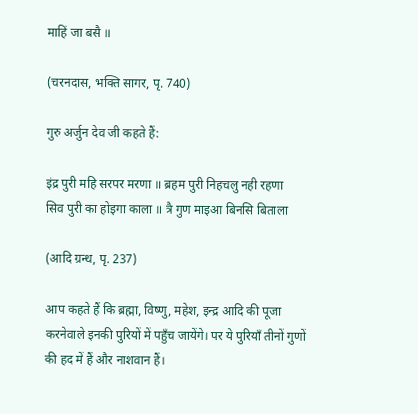माहिं जा बसै ॥

(चरनदास, भक्ति सागर, पृ. 740)

गुरु अर्जुन देव जी कहते हैं:

इंद्र पुरी महि सरपर मरणा ॥ ब्रहम पुरी निहचलु नही रहणा
सिव पुरी का होइगा काला ॥ त्रै गुण माइआ बिनसि बिताला

(आदि ग्रन्थ, पृ. 237)

आप कहते हैं कि ब्रह्मा, विष्णु, महेश, इन्द्र आदि की पूजा करनेवाले इनकी पुरियों में पहुँच जायेंगे। पर ये पुरियाँ तीनों गुणों की हद में हैं और नाशवान हैं।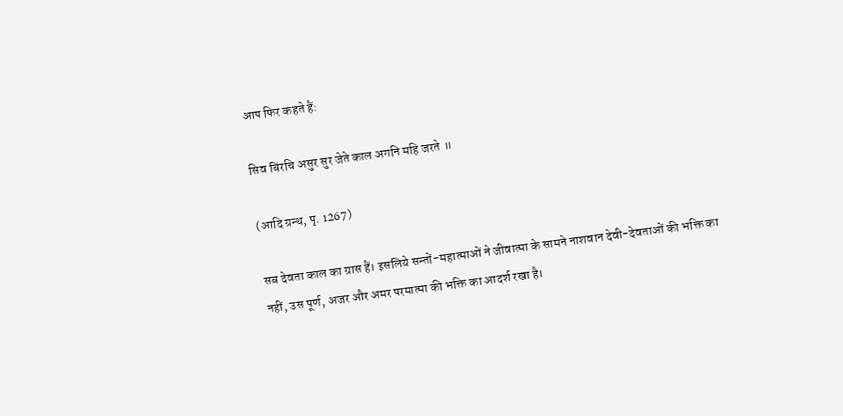आप फिर कहते हैं:

सिव बिंरचि असुर सुर जेते काल अगनि महि जरते ॥

(आदि ग्रन्थ, पृ. 1267)

सब देवता काल का ग्रास हैं। इसलिये सन्तों-महात्माओं ने जीवात्मा के सामने नाशवान देवी-देवताओं की भक्ति का नहीं, उस पूर्ण, अजर और अमर परमात्मा की भक्ति का आदर्श रखा है।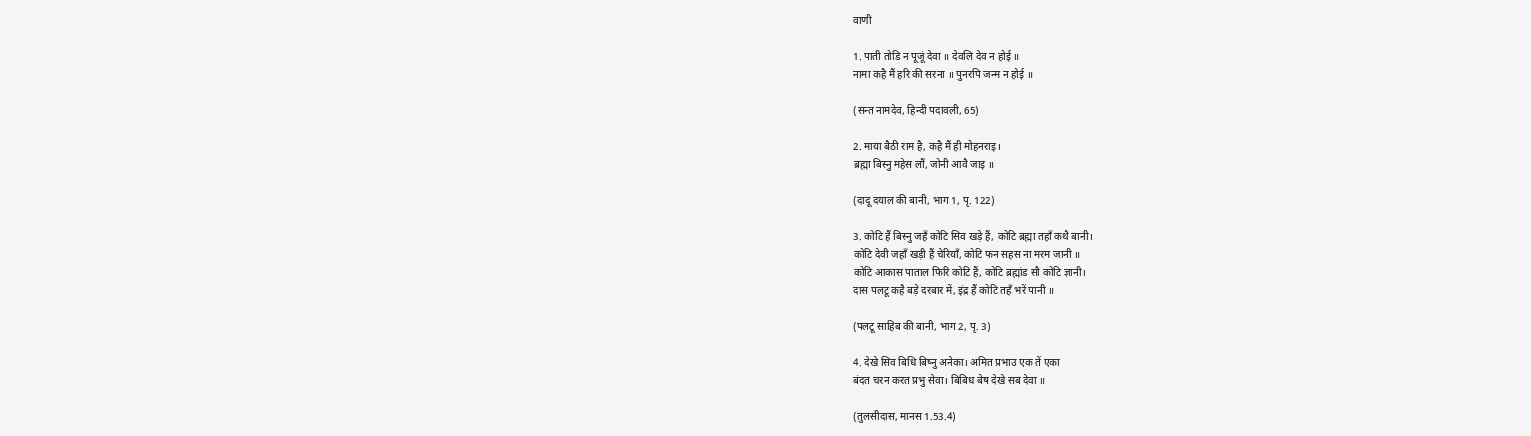वाणी

1. पाती तोडि न पूजूं देवा ॥ देवलि देव न होई ॥
नामा कहै मैं हरि की सरना ॥ पुनरपि जन्म न होई ॥

(सन्त नामदेव, हिन्दी पदावली, 65)

2. माया बैठी राम है, कहै मैं ही मोहनराइ।
ब्रह्मा बिस्नु महेस लौं, जोनी आवै जाइ ॥

(दादू दयाल की बानी, भाग 1, पृ. 122)

3. कोटि हैं बिस्नु जहँ कोटि सिव खड़े हैं, कोटि ब्रह्मा तहाँ कथै बानी।
कोटि देवी जहाँ खड़ी हैं चेरियाँ, कोटि फन सहस ना मरम जानी ॥
कोटि आकास पाताल फिरि कोटि हैं, कोटि ब्रह्मांड सौ कोटि ज्ञानी।
दास पलटू कहै बड़े दरबार में, इंद्र हैं कोटि तहँ भरें पानी ॥

(पलटू साहिब की बानी, भाग 2, पृ. 3)

4. देखे सिव बिधि बिष्नु अनेका। अमित प्रभाउ एक तें एका
बंदत चरन करत प्रभु सेवा। बिबिध बेष देखे सब देवा ॥

(तुलसीदास, मानस 1.53.4)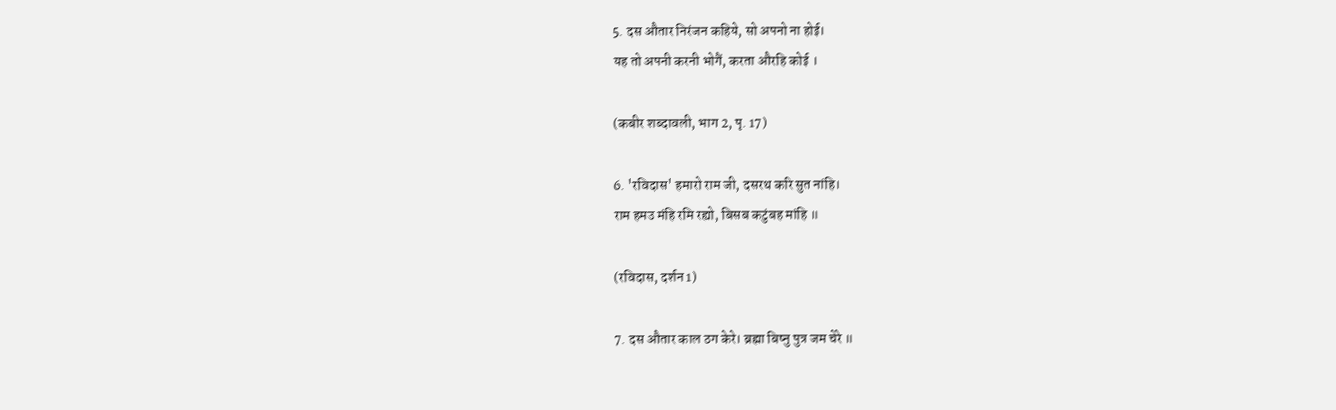5. दस औतार निरंजन कहिये, सो अपनो ना होई।
यह तो अपनी करनी भोगैं, करता औरहि कोई ।

(कबीर शब्दावली, भाग 2, पृ. 17)

6. 'रविदास' हमारो राम जी, दसरथ करि सुत नांहि।
राम हमउ मंहि रमि रह्यो, बिसब कटुंबह मांहि ॥

(रविदास, दर्शन 1)

7. दस औतार काल ठग केरे। ब्रह्मा बिष्नु पुत्र जम चेरे ॥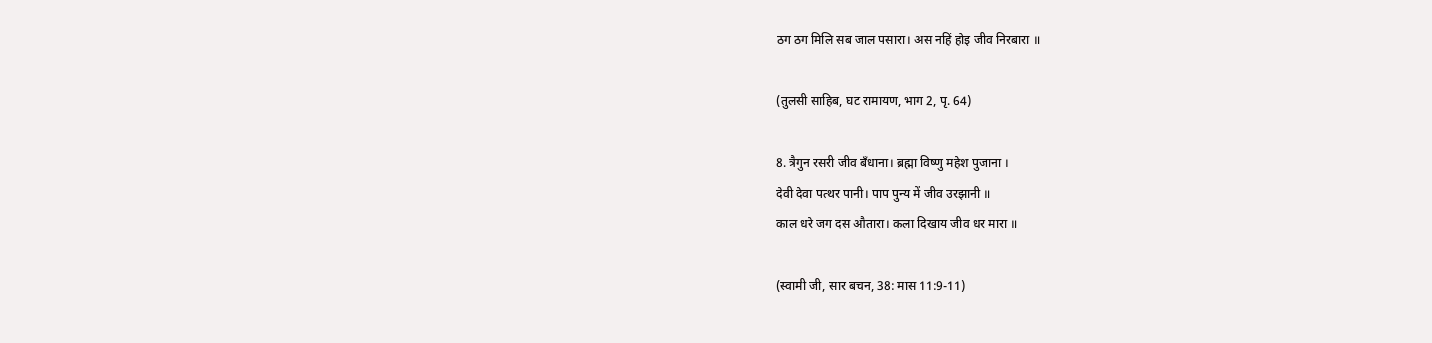ठग ठग मिलि सब जाल पसारा। अस नहिं होइ जीव निरबारा ॥

(तुलसी साहिब, घट रामायण, भाग 2, पृ. 64)

8. त्रैगुन रसरी जीव बँधाना। ब्रह्मा विष्णु महेश पुजाना ।
देवी देवा पत्थर पानी। पाप पुन्य में जीव उरझानी ॥
काल धरे जग दस औतारा। कला दिखाय जीव धर मारा ॥

(स्वामी जी, सार बचन, 38: मास 11:9-11)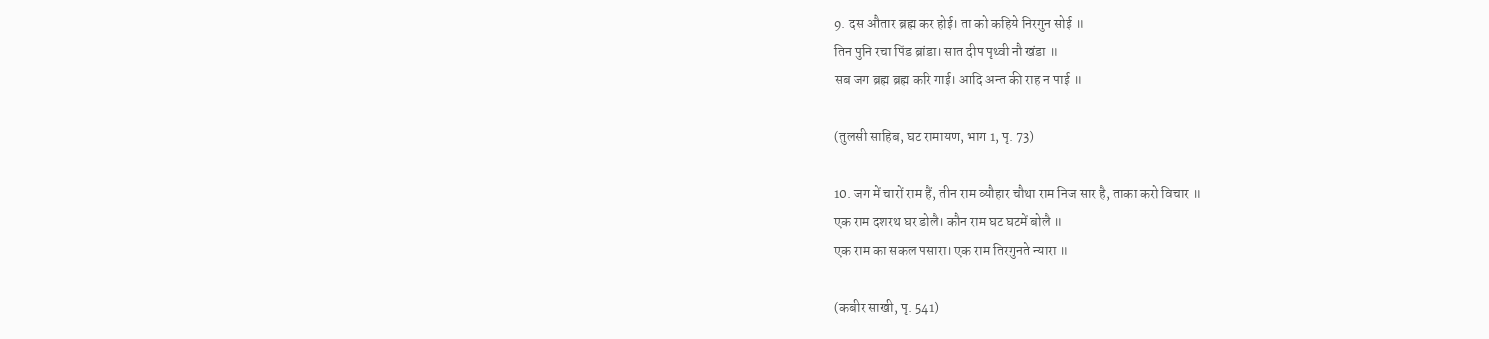9. दस औतार ब्रह्म कर होई। ता को कहिये निरगुन सोई ॥
तिन पुनि रचा पिंड ब्रांडा। सात दीप पृथ्वी नौ खंडा ॥
सब जग ब्रह्म ब्रह्म करि गाई। आदि अन्त की राह न पाई ॥

(तुलसी साहिब, घट रामायण, भाग 1, पृ. 73)

10. जग में चारों राम हैं, तीन राम व्यौहार चौथा राम निज सार है, ताका करो विचार ॥
एक राम दशरथ घर डोलै। कौन राम घट घटमें बोलै ॥
एक राम का सकल पसारा। एक राम तिरगुनते न्यारा ॥

(कबीर साखी, पृ. 541)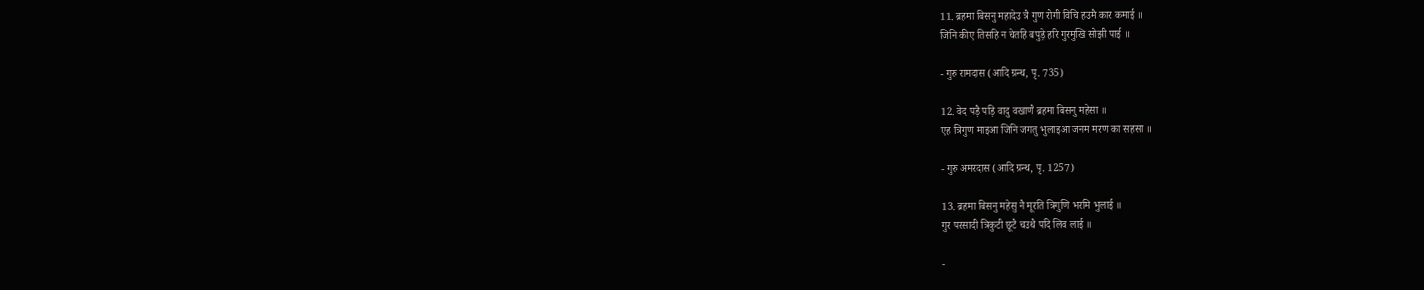11. ब्रहमा बिसनु महादेउ त्रै गुण रोगी विचि हउमै कार कमाई ॥
जिनि कीए तिसहि न चेतहि बपुड़े हरि गुरमुखि सोझी पाई ॥

- गुरु रामदास (आदि ग्रन्थ, पृ. 735)

12. वेद पड़ै पड़ि वादु वखाणै ब्रहमा बिसनु महेसा ॥
एह त्रिगुण माइआ जिनि जगतु भुलाइआ जनम मरण का सहसा ॥

- गुरु अमरदास (आदि ग्रन्थ, पृ. 1257)

13. ब्रहमा बिसनु महेसु नै मूरति त्रिगुणि भरमि भुलाई ॥
गुर परसादी त्रिकुटी छूटै चउथै पदि लिव लाई ॥

-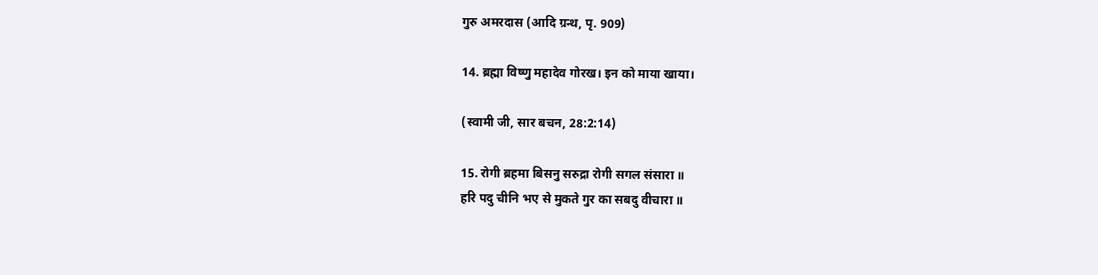गुरु अमरदास (आदि ग्रन्थ, पृ. 909)

14. ब्रह्मा विष्णु महादेव गोरख। इन को माया खाया।

(स्वामी जी, सार बचन, 28:2:14)

15. रोगी ब्रहमा बिसनु सरुद्रा रोगी सगल संसारा ॥
हरि पदु चीनि भए से मुकते गुर का सबदु वीचारा ॥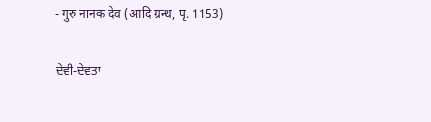- गुरु नानक देव (आदि ग्रन्थ, पृ. 1153)

ਦੇਵੀ-ਦੇਵਤਾ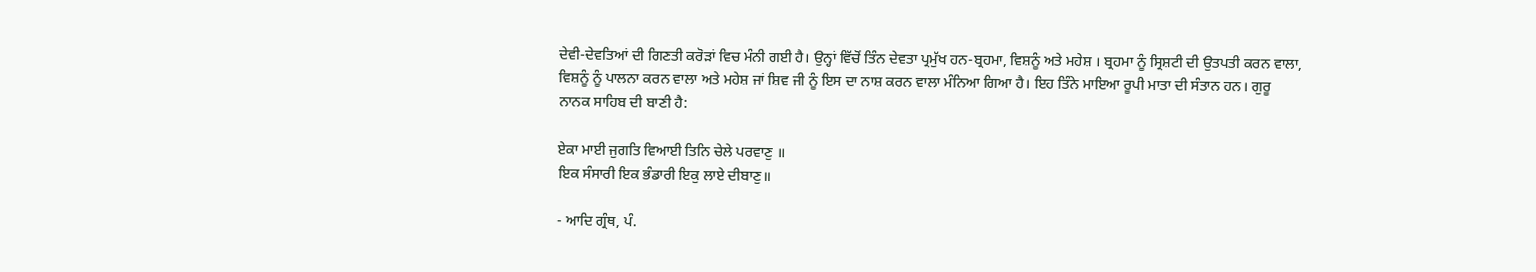ਦੇਵੀ-ਦੇਵਤਿਆਂ ਦੀ ਗਿਣਤੀ ਕਰੋੜਾਂ ਵਿਚ ਮੰਨੀ ਗਈ ਹੈ। ਉਨ੍ਹਾਂ ਵਿੱਚੋਂ ਤਿੰਨ ਦੇਵਤਾ ਪ੍ਰਮੁੱਖ ਹਨ-ਬ੍ਰਹਮਾ, ਵਿਸ਼ਨੂੰ ਅਤੇ ਮਹੇਸ਼ । ਬ੍ਰਹਮਾ ਨੂੰ ਸ੍ਰਿਸ਼ਟੀ ਦੀ ਉਤਪਤੀ ਕਰਨ ਵਾਲਾ, ਵਿਸ਼ਨੂੰ ਨੂੰ ਪਾਲਨਾ ਕਰਨ ਵਾਲਾ ਅਤੇ ਮਹੇਸ਼ ਜਾਂ ਸ਼ਿਵ ਜੀ ਨੂੰ ਇਸ ਦਾ ਨਾਸ਼ ਕਰਨ ਵਾਲਾ ਮੰਨਿਆ ਗਿਆ ਹੈ। ਇਹ ਤਿੰਨੇ ਮਾਇਆ ਰੂਪੀ ਮਾਤਾ ਦੀ ਸੰਤਾਨ ਹਨ। ਗੁਰੂ ਨਾਨਕ ਸਾਹਿਬ ਦੀ ਬਾਣੀ ਹੈ:

ਏਕਾ ਮਾਈ ਜੁਗਤਿ ਵਿਆਈ ਤਿਨਿ ਚੇਲੇ ਪਰਵਾਣੁ ॥
ਇਕ ਸੰਸਾਰੀ ਇਕ ਭੰਡਾਰੀ ਇਕੁ ਲਾਏ ਦੀਬਾਣੁ॥

- ਆਦਿ ਗ੍ਰੰਥ, ਪੰ.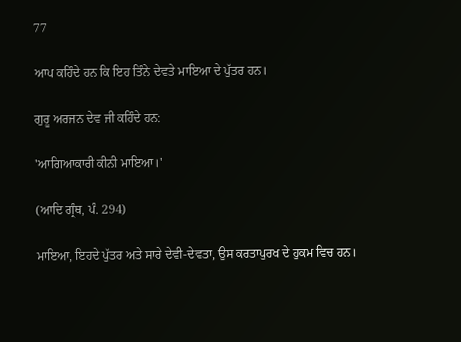77

ਆਪ ਕਹਿੰਦੇ ਹਨ ਕਿ ਇਹ ਤਿੰਨੇ ਦੇਵਤੇ ਮਾਇਆ ਦੇ ਪੁੱਤਰ ਹਨ।

ਗੁਰੂ ਅਰਜਨ ਦੇਵ ਜੀ ਕਹਿੰਦੇ ਹਨ:

'ਆਗਿਆਕਾਰੀ ਕੀਨੀ ਮਾਇਆ।'

(ਆਦਿ ਗ੍ਰੰਥ, ਪੰ. 294)

ਮਾਇਆ, ਇਹਦੇ ਪੁੱਤਰ ਅਤੇ ਸਾਰੇ ਦੇਵੀ-ਦੇਵਤਾ, ਉਸ ਕਰਤਾਪੁਰਖ ਦੇ ਹੁਕਮ ਵਿਚ ਹਨ।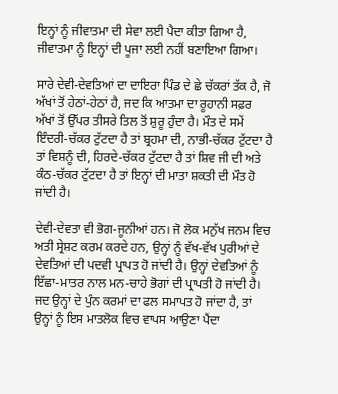ਇਨ੍ਹਾਂ ਨੂੰ ਜੀਵਾਤਮਾ ਦੀ ਸੇਵਾ ਲਈ ਪੈਦਾ ਕੀਤਾ ਗਿਆ ਹੈ, ਜੀਵਾਤਮਾ ਨੂੰ ਇਨ੍ਹਾਂ ਦੀ ਪੂਜਾ ਲਈ ਨਹੀਂ ਬਣਾਇਆ ਗਿਆ।

ਸਾਰੇ ਦੇਵੀ-ਦੇਵਤਿਆਂ ਦਾ ਦਾਇਰਾ ਪਿੰਡ ਦੇ ਛੇ ਚੱਕਰਾਂ ਤੱਕ ਹੈ, ਜੋ ਅੱਖਾਂ ਤੋਂ ਹੇਠਾਂ-ਹੇਠਾਂ ਹੈ, ਜਦ ਕਿ ਆਤਮਾ ਦਾ ਰੂਹਾਨੀ ਸਫ਼ਰ ਅੱਖਾਂ ਤੋਂ ਉੱਪਰ ਤੀਸਰੇ ਤਿਲ ਤੋਂ ਸ਼ੁਰੂ ਹੁੰਦਾ ਹੈ। ਮੌਤ ਦੇ ਸਮੇਂ ਇੰਦਰੀ-ਚੱਕਰ ਟੁੱਟਦਾ ਹੈ ਤਾਂ ਬ੍ਰਹਮਾ ਦੀ, ਨਾਭੀ-ਚੱਕਰ ਟੁੱਟਦਾ ਹੈ ਤਾਂ ਵਿਸ਼ਨੂੰ ਦੀ, ਹਿਰਦੇ-ਚੱਕਰ ਟੁੱਟਦਾ ਹੈ ਤਾਂ ਸ਼ਿਵ ਜੀ ਦੀ ਅਤੇ ਕੰਠ-ਚੱਕਰ ਟੁੱਟਦਾ ਹੈ ਤਾਂ ਇਨ੍ਹਾਂ ਦੀ ਮਾਤਾ ਸ਼ਕਤੀ ਦੀ ਮੌਤ ਹੋ ਜਾਂਦੀ ਹੈ।

ਦੇਵੀ-ਦੇਵਤਾ ਵੀ ਭੋਗ-ਜੂਨੀਆਂ ਹਨ। ਜੋ ਲੋਕ ਮਨੁੱਖ ਜਨਮ ਵਿਚ ਅਤੀ ਸ੍ਰੇਸ਼ਟ ਕਰਮ ਕਰਦੇ ਹਨ, ਉਨ੍ਹਾਂ ਨੂੰ ਵੱਖ-ਵੱਖ ਪੁਰੀਆਂ ਦੇ ਦੇਵਤਿਆਂ ਦੀ ਪਦਵੀ ਪ੍ਰਾਪਤ ਹੋ ਜਾਂਦੀ ਹੈ। ਉਨ੍ਹਾਂ ਦੇਵਤਿਆਂ ਨੂੰ ਇੱਛਾ-ਮਾਤਰ ਨਾਲ ਮਨ-ਚਾਹੇ ਭੋਗਾਂ ਦੀ ਪ੍ਰਾਪਤੀ ਹੋ ਜਾਂਦੀ ਹੈ। ਜਦ ਉਨ੍ਹਾਂ ਦੇ ਪੁੰਨ ਕਰਮਾਂ ਦਾ ਫਲ ਸਮਾਪਤ ਹੋ ਜਾਂਦਾ ਹੈ, ਤਾਂ ਉਨ੍ਹਾਂ ਨੂੰ ਇਸ ਮਾਤਲੋਕ ਵਿਚ ਵਾਪਸ ਆਉਣਾ ਪੈਂਦਾ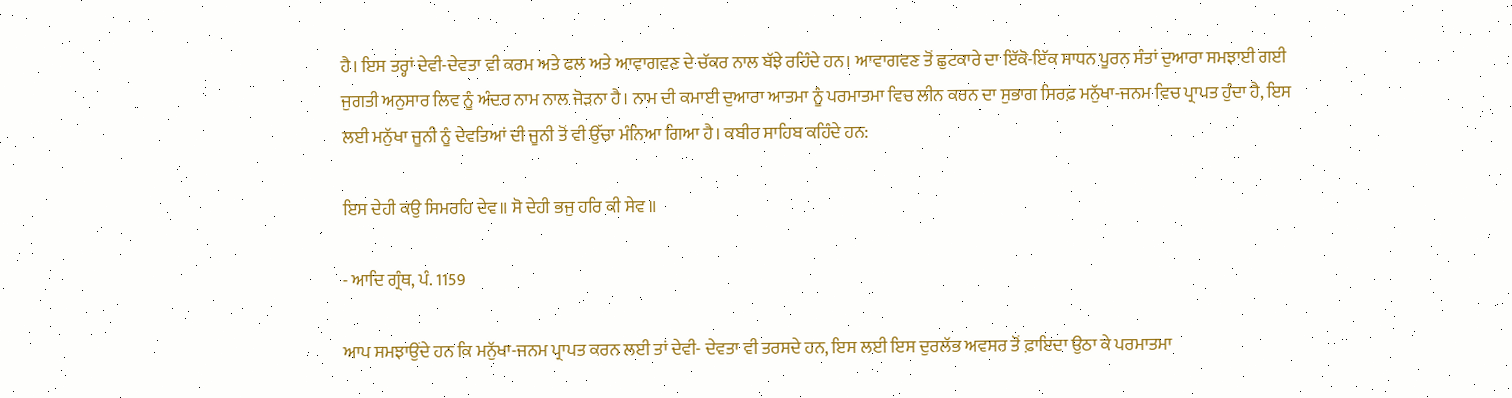ਹੈ। ਇਸ ਤਰ੍ਹਾਂ ਦੇਵੀ-ਦੇਵਤਾ ਵੀ ਕਰਮ ਅਤੇ ਫਲ ਅਤੇ ਆਵਾਗਵਣ ਦੇ ਚੱਕਰ ਨਾਲ ਬੱਝੇ ਰਹਿੰਦੇ ਹਨ। ਆਵਾਗਵਣ ਤੋਂ ਛੁਟਕਾਰੇ ਦਾ ਇੱਕੋ-ਇੱਕ ਸਾਧਨ ਪੂਰਨ ਸੰਤਾਂ ਦੁਆਰਾ ਸਮਝਾਈ ਗਈ ਜੁਗਤੀ ਅਨੁਸਾਰ ਲਿਵ ਨੂੰ ਅੰਦਰ ਨਾਮ ਨਾਲ ਜੋੜਨਾ ਹੈ। ਨਾਮ ਦੀ ਕਮਾਈ ਦੁਆਰਾ ਆਤਮਾ ਨੂੰ ਪਰਮਾਤਮਾ ਵਿਚ ਲੀਨ ਕਰਨ ਦਾ ਸੁਭਾਗ ਸਿਰਫ਼ ਮਨੁੱਖਾ-ਜਨਮ ਵਿਚ ਪ੍ਰਾਪਤ ਹੁੰਦਾ ਹੈ, ਇਸ ਲਈ ਮਨੁੱਖਾ ਜੂਨੀ ਨੂੰ ਦੇਵਤਿਆਂ ਦੀ ਜੂਨੀ ਤੋਂ ਵੀ ਉੱਚਾ ਮੰਨਿਆ ਗਿਆ ਹੈ। ਕਬੀਰ ਸਾਹਿਬ ਕਹਿੰਦੇ ਹਨ:

ਇਸ ਦੇਹੀ ਕਉ ਸਿਮਰਹਿ ਦੇਵ॥ ਸੋ ਦੇਹੀ ਭਜੁ ਹਰਿ ਕੀ ਸੇਵ ॥

- ਆਦਿ ਗ੍ਰੰਥ, ਪੰ. 1159

ਆਪ ਸਮਝਾਉਂਦੇ ਹਨ ਕਿ ਮਨੁੱਖਾ-ਜਨਮ ਪ੍ਰਾਪਤ ਕਰਨ ਲਈ ਤਾਂ ਦੇਵੀ- ਦੇਵਤਾ ਵੀ ਤਰਸਦੇ ਹਨ, ਇਸ ਲਈ ਇਸ ਦੁਰਲੱਭ ਅਵਸਰ ਤੋਂ ਫ਼ਾਇਦਾ ਉਠਾ ਕੇ ਪਰਮਾਤਮਾ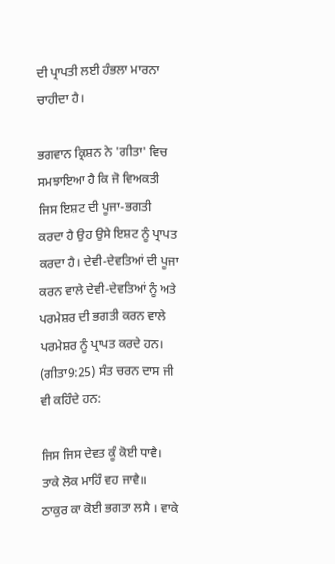ਦੀ ਪ੍ਰਾਪਤੀ ਲਈ ਹੰਭਲਾ ਮਾਰਨਾ ਚਾਹੀਦਾ ਹੈ।

ਭਗਵਾਨ ਕ੍ਰਿਸ਼ਨ ਨੇ 'ਗੀਤਾ' ਵਿਚ ਸਮਝਾਇਆ ਹੈ ਕਿ ਜੋ ਵਿਅਕਤੀ ਜਿਸ ਇਸ਼ਟ ਦੀ ਪੂਜਾ-ਭਗਤੀ ਕਰਦਾ ਹੈ ਉਹ ਉਸੇ ਇਸ਼ਟ ਨੂੰ ਪ੍ਰਾਪਤ ਕਰਦਾ ਹੈ। ਦੇਵੀ-ਦੇਵਤਿਆਂ ਦੀ ਪੂਜਾ ਕਰਨ ਵਾਲੇ ਦੇਵੀ-ਦੇਵਤਿਆਂ ਨੂੰ ਅਤੇ ਪਰਮੇਸ਼ਰ ਦੀ ਭਗਤੀ ਕਰਨ ਵਾਲੇ ਪਰਮੇਸ਼ਰ ਨੂੰ ਪ੍ਰਾਪਤ ਕਰਦੇ ਹਨ। (ਗੀਤਾ9:25) ਸੰਤ ਚਰਨ ਦਾਸ ਜੀ ਵੀ ਕਹਿੰਦੇ ਹਨ:

ਜਿਸ ਜਿਸ ਦੇਵਤ ਕੂੰ ਕੋਈ ਧਾਵੈ। ਤਾਕੇ ਲੋਕ ਮਾਹਿੰ ਵਹ ਜਾਵੈ॥
ਠਾਕੁਰ ਕਾ ਕੋਈ ਭਗਤਾ ਲਸੈ । ਵਾਕੇ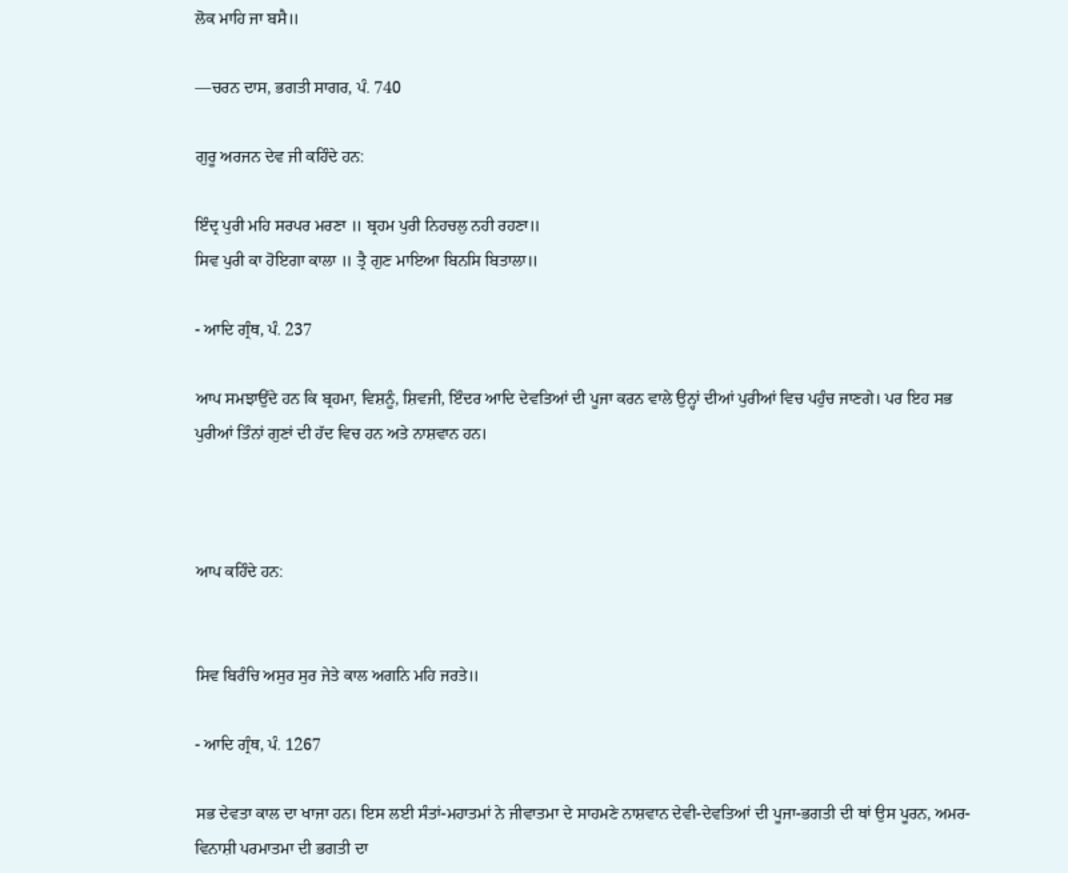ਲੋਕ ਮਾਹਿ ਜਾ ਬਸੈ॥

—ਚਰਨ ਦਾਸ, ਭਗਤੀ ਸਾਗਰ, ਪੰ. 740

ਗੁਰੂ ਅਰਜਨ ਦੇਵ ਜੀ ਕਹਿੰਦੇ ਹਨ:

ਇੰਦ੍ਰ ਪੁਰੀ ਮਹਿ ਸਰਪਰ ਮਰਣਾ ॥ ਬ੍ਰਹਮ ਪੁਰੀ ਨਿਹਚਲੁ ਨਹੀ ਰਹਣਾ॥
ਸਿਵ ਪੁਰੀ ਕਾ ਹੋਇਗਾ ਕਾਲਾ ॥ ਤ੍ਰੈ ਗੁਣ ਮਾਇਆ ਬਿਨਸਿ ਬਿਤਾਲਾ॥

- ਆਦਿ ਗ੍ਰੰਥ, ਪੰ. 237

ਆਪ ਸਮਝਾਉਂਦੇ ਹਨ ਕਿ ਬ੍ਰਹਮਾ, ਵਿਸ਼ਨੂੰ, ਸ਼ਿਵਜੀ, ਇੰਦਰ ਆਦਿ ਦੇਵਤਿਆਂ ਦੀ ਪੂਜਾ ਕਰਨ ਵਾਲੇ ਉਨ੍ਹਾਂ ਦੀਆਂ ਪੁਰੀਆਂ ਵਿਚ ਪਹੁੰਚ ਜਾਣਗੇ। ਪਰ ਇਹ ਸਭ ਪੁਰੀਆਂ ਤਿੰਨਾਂ ਗੁਣਾਂ ਦੀ ਹੱਦ ਵਿਚ ਹਨ ਅਤੇ ਨਾਸ਼ਵਾਨ ਹਨ।



ਆਪ ਕਹਿੰਦੇ ਹਨ:


ਸਿਵ ਬਿਰੰਚਿ ਅਸੁਰ ਸੁਰ ਜੇਤੇ ਕਾਲ ਅਗਨਿ ਮਹਿ ਜਰਤੇ॥

- ਆਦਿ ਗ੍ਰੰਥ, ਪੰ. 1267

ਸਭ ਦੇਵਤਾ ਕਾਲ ਦਾ ਖਾਜਾ ਹਨ। ਇਸ ਲਈ ਸੰਤਾਂ-ਮਹਾਤਮਾਂ ਨੇ ਜੀਵਾਤਮਾ ਦੇ ਸਾਹਮਣੇ ਨਾਸ਼ਵਾਨ ਦੇਵੀ-ਦੇਵਤਿਆਂ ਦੀ ਪੂਜਾ-ਭਗਤੀ ਦੀ ਥਾਂ ਉਸ ਪੂਰਨ, ਅਮਰ- ਵਿਨਾਸ਼ੀ ਪਰਮਾਤਮਾ ਦੀ ਭਗਤੀ ਦਾ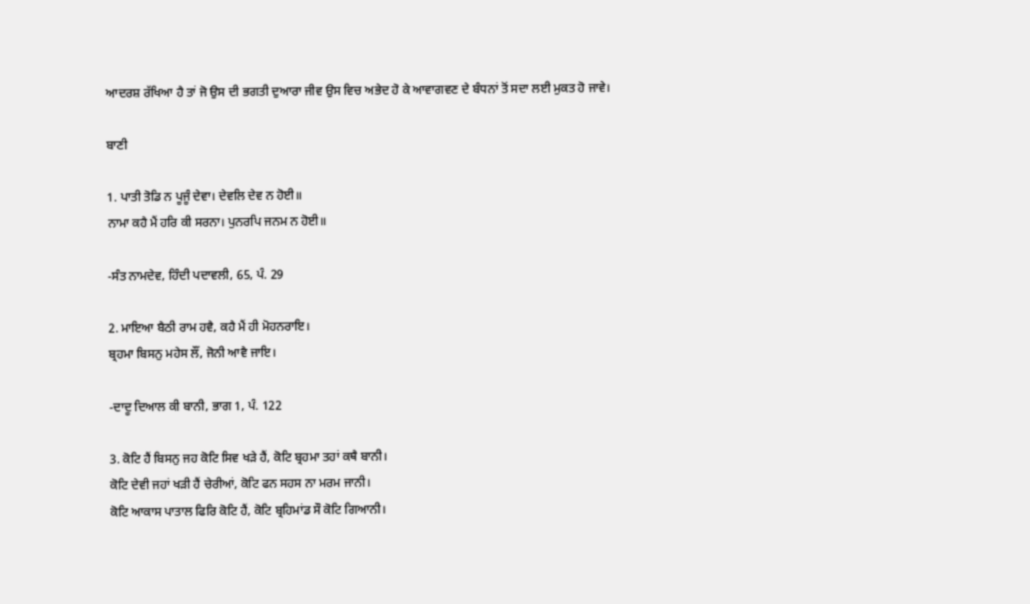ਆਦਰਸ਼ ਰੱਖਿਆ ਹੈ ਤਾਂ ਜੋ ਉਸ ਦੀ ਭਗਤੀ ਦੁਆਰਾ ਜੀਵ ਉਸ ਵਿਚ ਅਭੇਦ ਹੋ ਕੇ ਆਵਾਗਵਣ ਦੇ ਬੰਧਨਾਂ ਤੋਂ ਸਦਾ ਲਈ ਮੁਕਤ ਹੋ ਜਾਵੇ।

ਬਾਣੀ

1. ਪਾਤੀ ਤੋਡਿ ਨ ਪੂਜੂੰ ਦੇਵਾ। ਦੇਵਲਿ ਦੇਵ ਨ ਹੋਈ॥
ਨਾਮਾ ਕਹੈ ਮੈਂ ਹਰਿ ਕੀ ਸਰਨਾ। ਪੁਨਰਪਿ ਜਨਮ ਨ ਹੋਈ॥

-ਸੰਤ ਨਾਮਦੇਵ, ਹਿੰਦੀ ਪਦਾਵਲੀ, 65, ਪੰ. 29

2. ਮਾਇਆ ਬੈਠੀ ਰਾਮ ਹਵੈ, ਕਹੈ ਮੈਂ ਹੀ ਮੋਹਨਰਾਇ।
ਬ੍ਰਹਮਾ ਬਿਸਨੁ ਮਹੇਸ ਲੌਂ, ਜੋਨੀ ਆਵੈ ਜਾਇ।

-ਦਾਦੂ ਦਿਆਲ ਕੀ ਬਾਨੀ, ਭਾਗ 1, ਪੰ. 122

3. ਕੋਟਿ ਹੈਂ ਬਿਸਨੁ ਜਹ ਕੋਟਿ ਸਿਵ ਖੜੇ ਹੈਂ, ਕੋਟਿ ਬ੍ਰਹਮਾ ਤਹਾਂ ਕਥੈ ਬਾਨੀ।
ਕੋਟਿ ਦੇਵੀ ਜਹਾਂ ਖੜੀ ਹੈਂ ਚੇਰੀਆਂ, ਕੋਟਿ ਫਨ ਸਹਸ ਨਾ ਮਰਮ ਜਾਨੀ।
ਕੋਟਿ ਆਕਾਸ ਪਾਤਾਲ ਫਿਰਿ ਕੋਟਿ ਹੈਂ, ਕੋਟਿ ਬ੍ਰਹਿਮਾਂਡ ਸੌ ਕੋਟਿ ਗਿਆਨੀ।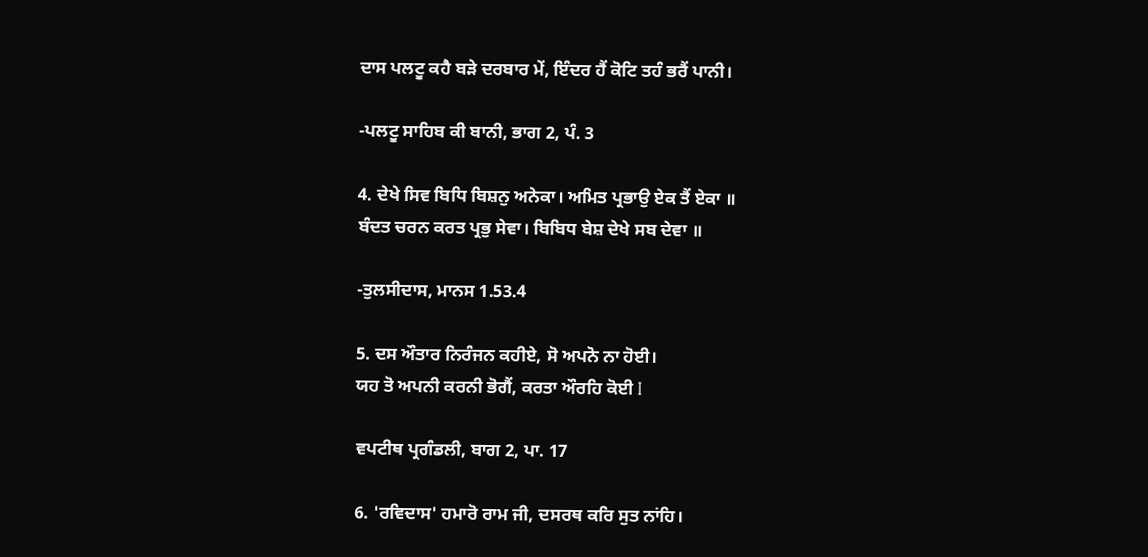ਦਾਸ ਪਲਟੂ ਕਹੈ ਬੜੇ ਦਰਬਾਰ ਮੇਂ, ਇੰਦਰ ਹੈਂ ਕੋਟਿ ਤਹੰ ਭਰੈਂ ਪਾਨੀ।

-ਪਲਟੂ ਸਾਹਿਬ ਕੀ ਬਾਨੀ, ਭਾਗ 2, ਪੰ. 3

4. ਦੇਖੇ ਸਿਵ ਬਿਧਿ ਬਿਸ਼ਨੁ ਅਨੇਕਾ। ਅਮਿਤ ਪ੍ਰਭਾਉ ਏਕ ਤੈਂ ਏਕਾ ॥
ਬੰਦਤ ਚਰਨ ਕਰਤ ਪ੍ਰਭੁ ਸੇਵਾ। ਬਿਬਿਧ ਬੇਸ਼ ਦੇਖੇ ਸਬ ਦੇਵਾ ॥

-ਤੁਲਸੀਦਾਸ, ਮਾਨਸ 1.53.4

5. ਦਸ ਔਤਾਰ ਨਿਰੰਜਨ ਕਹੀਏ, ਸੋ ਅਪਨੋ ਨਾ ਹੋਈ।
ਯਹ ਤੋ ਅਪਨੀ ਕਰਨੀ ਭੋਗੈਂ, ਕਰਤਾ ਔਰਹਿ ਕੋਈ I

ਵਪਟੀਥ ਪ੍ਰਗੰਡਲੀ, ਬਾਗ 2, ਪਾ. 17

6. 'ਰਵਿਦਾਸ' ਹਮਾਰੋ ਰਾਮ ਜੀ, ਦਸਰਥ ਕਰਿ ਸੁਤ ਨਾਂਹਿ।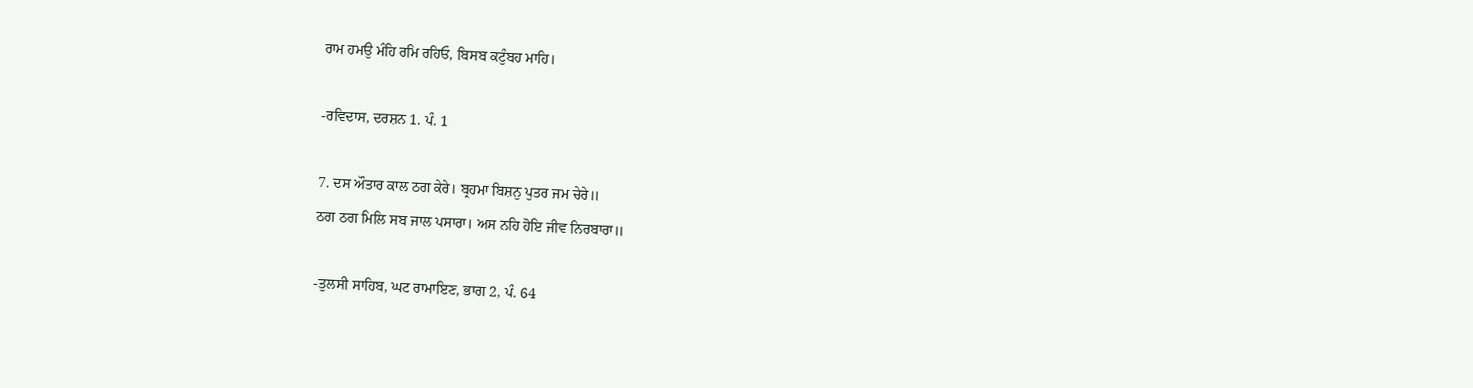ਰਾਮ ਹਮਉ ਮੰਹਿ ਰਮਿ ਰਹਿਓ, ਬਿਸਬ ਕਟੁੰਬਹ ਮਾਹਿ।

-ਰਵਿਦਾਸ, ਦਰਸ਼ਨ 1. ਪੰ. 1

7. ਦਸ ਔਤਾਰ ਕਾਲ ਠਗ ਕੇਰੇ। ਬ੍ਰਹਮਾ ਬਿਸ਼ਨੁ ਪੁਤਰ ਜਮ ਚੇਰੇ॥
ਠਗ ਠਗ ਮਿਲਿ ਸਬ ਜਾਲ ਪਸਾਰਾ। ਅਸ ਨਹਿ ਹੋਇ ਜੀਵ ਨਿਰਬਾਰਾ॥

-ਤੁਲਸੀ ਸਾਹਿਬ, ਘਟ ਰਾਮਾਇਣ, ਭਾਗ 2, ਪੰ. 64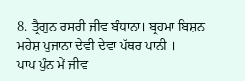8. ਤ੍ਰੈਗੁਨ ਰਸਰੀ ਜੀਵ ਬੰਧਾਨਾ। ਬ੍ਰਹਮਾ ਬਿਸ਼ਨ ਮਹੇਸ਼ ਪੁਜਾਨਾ ਦੇਵੀ ਦੇਵਾ ਪੱਥਰ ਪਾਨੀ ।
ਪਾਪ ਪੁੰਨ ਮੇਂ ਜੀਵ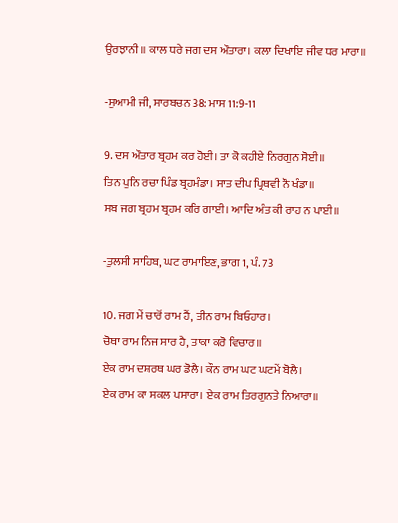ਉਰਝਾਨੀ॥ ਕਾਲ ਧਰੇ ਜਗ ਦਸ ਔਤਾਰਾ। ਕਲਾ ਦਿਖਾਇ ਜੀਵ ਧਰ ਮਾਰਾ॥

-ਸੁਆਮੀ ਜੀ, ਸਾਰਬਚਨ 38: ਮਾਸ 11:9-11

9. ਦਸ ਔਤਾਰ ਬ੍ਰਹਮ ਕਰ ਹੋਈ। ਤਾ ਕੋ ਕਹੀਏ ਨਿਰਗੁਨ ਸੋਈ॥
ਤਿਨ ਪੁਨਿ ਰਚਾ ਪਿੰਡ ਬ੍ਰਹਮੰਡਾ। ਸਾਤ ਦੀਪ ਪ੍ਰਿਥਵੀ ਨੌ ਖੰਡਾ॥
ਸਬ ਜਗ ਬ੍ਰਹਮ ਬ੍ਰਹਮ ਕਰਿ ਗਾਈ। ਆਦਿ ਅੰਤ ਕੀ ਰਾਹ ਨ ਪਾਈ॥

-ਤੁਲਸੀ ਸਾਹਿਬ, ਘਟ ਰਾਮਾਇਣ, ਭਾਗ 1, ਪੰ. 73

10. ਜਗ ਮੇਂ ਚਾਰੋਂ ਰਾਮ ਹੈਂ, ਤੀਨ ਰਾਮ ਬਿਓਹਾਰ।
ਚੋਥਾ ਰਾਮ ਨਿਜ ਸਾਰ ਹੈ, ਤਾਕਾ ਕਰੋ ਵਿਚਾਰ॥
ਏਕ ਰਾਮ ਦਸ਼ਰਥ ਘਰ ਡੋਲੈ। ਕੌਨ ਰਾਮ ਘਟ ਘਟਮੇਂ ਬੋਲੈ।
ਏਕ ਰਾਮ ਕਾ ਸਕਲ ਪਸਾਰਾ। ਏਕ ਰਾਮ ਤਿਰਗੁਨਤੇ ਨਿਆਰਾ॥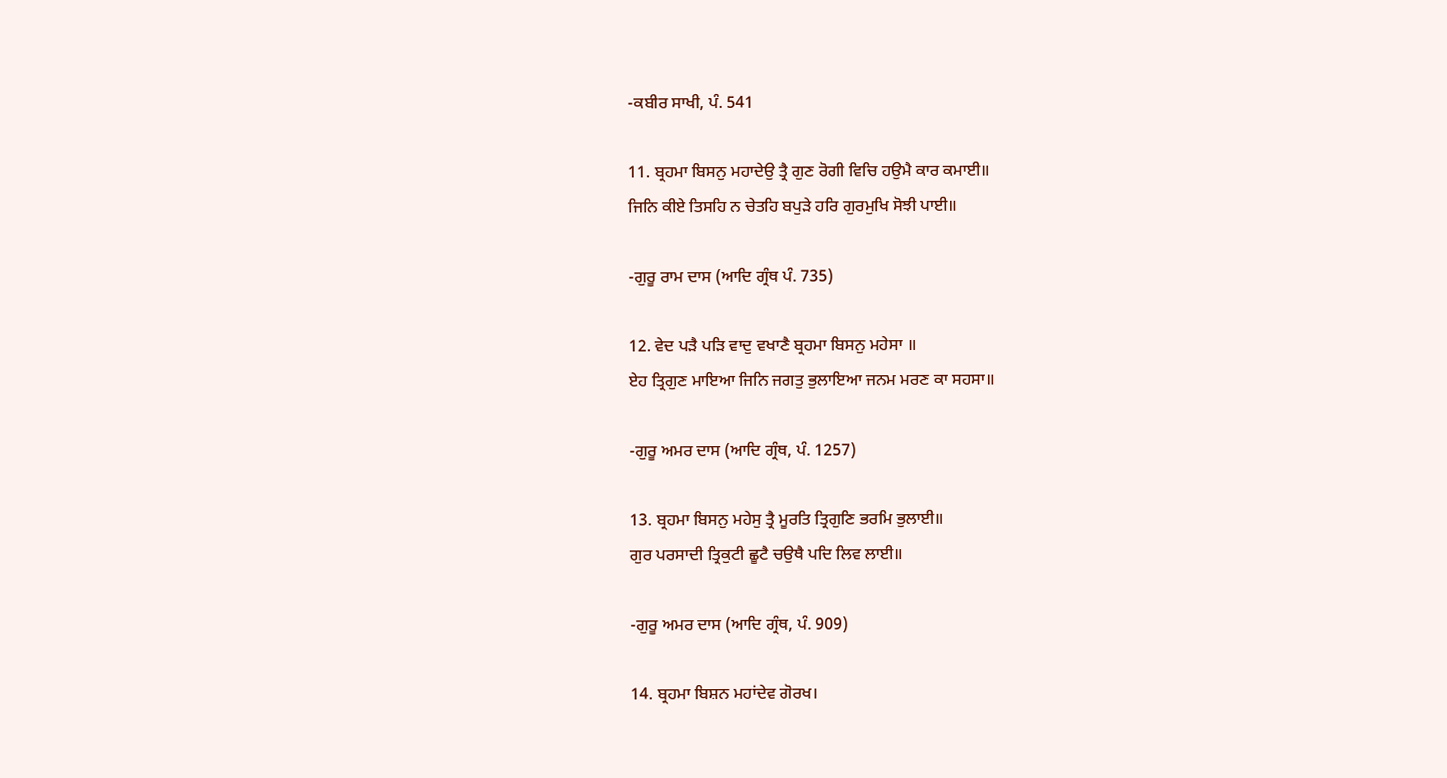-ਕਬੀਰ ਸਾਖੀ, ਪੰ. 541

11. ਬ੍ਰਹਮਾ ਬਿਸਨੁ ਮਹਾਦੇਉ ਤ੍ਰੈ ਗੁਣ ਰੋਗੀ ਵਿਚਿ ਹਉਮੈ ਕਾਰ ਕਮਾਈ॥
ਜਿਨਿ ਕੀਏ ਤਿਸਹਿ ਨ ਚੇਤਹਿ ਬਪੁੜੇ ਹਰਿ ਗੁਰਮੁਖਿ ਸੋਝੀ ਪਾਈ॥

-ਗੁਰੂ ਰਾਮ ਦਾਸ (ਆਦਿ ਗ੍ਰੰਥ ਪੰ. 735)

12. ਵੇਦ ਪੜੈ ਪੜਿ ਵਾਦੁ ਵਖਾਣੈ ਬ੍ਰਹਮਾ ਬਿਸਨੁ ਮਹੇਸਾ ॥
ਏਹ ਤ੍ਰਿਗੁਣ ਮਾਇਆ ਜਿਨਿ ਜਗਤੁ ਭੁਲਾਇਆ ਜਨਮ ਮਰਣ ਕਾ ਸਹਸਾ॥

-ਗੁਰੂ ਅਮਰ ਦਾਸ (ਆਦਿ ਗ੍ਰੰਥ, ਪੰ. 1257)

13. ਬ੍ਰਹਮਾ ਬਿਸਨੁ ਮਹੇਸੁ ਤ੍ਰੈ ਮੂਰਤਿ ਤ੍ਰਿਗੁਣਿ ਭਰਮਿ ਭੁਲਾਈ॥
ਗੁਰ ਪਰਸਾਦੀ ਤ੍ਰਿਕੁਟੀ ਛੂਟੈ ਚਉਥੈ ਪਦਿ ਲਿਵ ਲਾਈ॥

-ਗੁਰੂ ਅਮਰ ਦਾਸ (ਆਦਿ ਗ੍ਰੰਥ, ਪੰ. 909)

14. ਬ੍ਰਹਮਾ ਬਿਸ਼ਨ ਮਹਾਂਦੇਵ ਗੋਰਖ।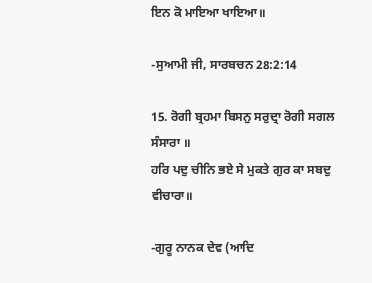ਇਨ ਕੋ ਮਾਇਆ ਖਾਇਆ॥

-ਸੁਆਮੀ ਜੀ, ਸਾਰਬਚਨ 28:2:14

15. ਰੋਗੀ ਬ੍ਰਹਮਾ ਬਿਸਨੁ ਸਰੁਦ੍ਰਾ ਰੋਗੀ ਸਗਲ ਸੰਸਾਰਾ ॥
ਹਰਿ ਪਦੁ ਚੀਨਿ ਭਏ ਸੇ ਮੁਕਤੇ ਗੁਰ ਕਾ ਸਬਦੁ ਵੀਚਾਰਾ॥

-ਗੁਰੂ ਨਾਨਕ ਦੇਵ (ਆਦਿ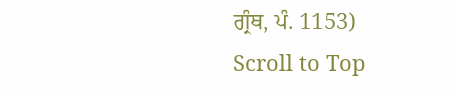ਗ੍ਰੰਥ, ਪੰ. 1153)
Scroll to Top